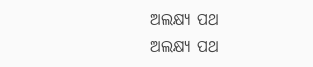ଅଲକ୍ଷ୍ୟ ପଥ
ଅଲକ୍ଷ୍ୟ ପଥ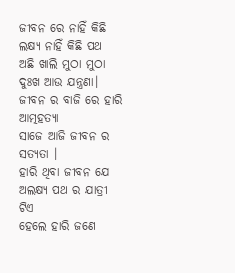ଜୀବନ ରେ ନାହିଁ କିଛି ଲକ୍ଷ୍ୟ ନାହିଁ କିଛି ପଥ
ଅଛି ଖାଲି ମୁଠା ମୁଠା ଦୁଃଖ ଆଉ ଯନ୍ତ୍ରଣା।
ଜୀବନ ର ବାଜି ରେ ହାରି ଆତ୍ମହତ୍ୟା
ସାଜେ ଆଜି ଜୀବନ ର ସତ୍ୟତା ।
ହାରି ଥିବା ଜୀବନ ଯେ ଅଲକ୍ଷ୍ୟ ପଥ ର ଯାତ୍ରୀ ଟିଏ
ହେଲେ ହାରି ଜଣେ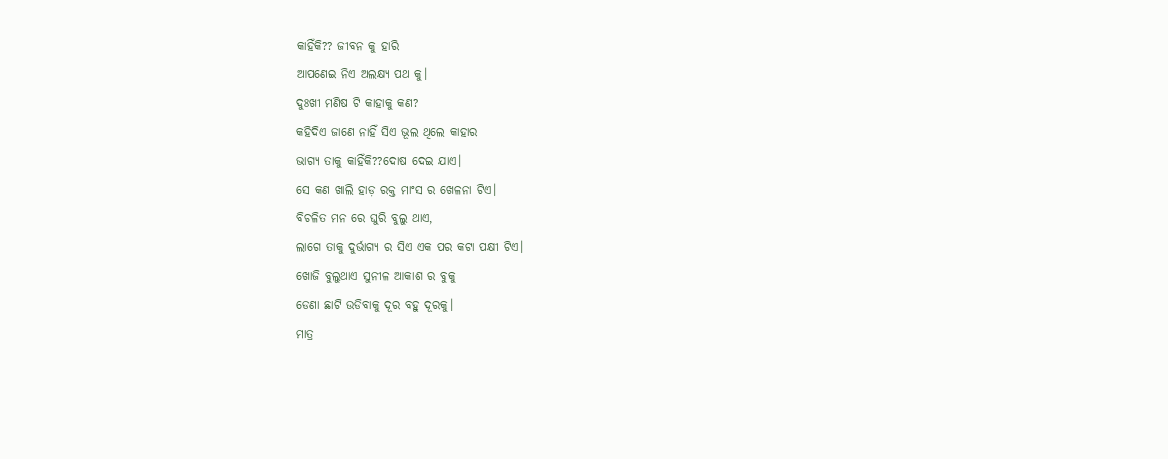କାହିଁକି?? ଜୀବନ କୁ ହାରି
ଆପଣେଇ ନିଏ ଅଲକ୍ଷ୍ୟ ପଥ କୁ।
ଦୁଃଖୀ ମଣିଷ ଟି କାହାକୁ କଣ?
କହିଦିଏ ଜାଣେ ନାହିଁ ସିଏ ଭୂଲ ଥିଲେ କାହାର
ଭାଗ୍ୟ ତାକୁ କାହିଁକି??ଦୋଷ ଦେଇ ଯାଏ।
ସେ କଣ ଖାଲି ହାଡ଼ ରକ୍ତ ମାଂସ ର ଖେଳନା ଟିଏ।
ବିଚଳିତ ମନ ରେ ଘୁରି ବୁଲୁ ଥାଏ,
ଲାଗେ ତାକୁ ଦୁର୍ଭାଗ୍ୟ ର ସିଏ ଏକ ପର କଟା ପକ୍ଷୀ ଟିଏ।
ଖୋଜି ବୁଲୁଥାଏ ସୁନୀଳ ଆକାଶ ର ବୁକୁ
ଡେଣା ଛାଟି ଉଡିବାକୁ ଦୂର ବହୁ ଦୂରକୁ।
ମାତ୍ର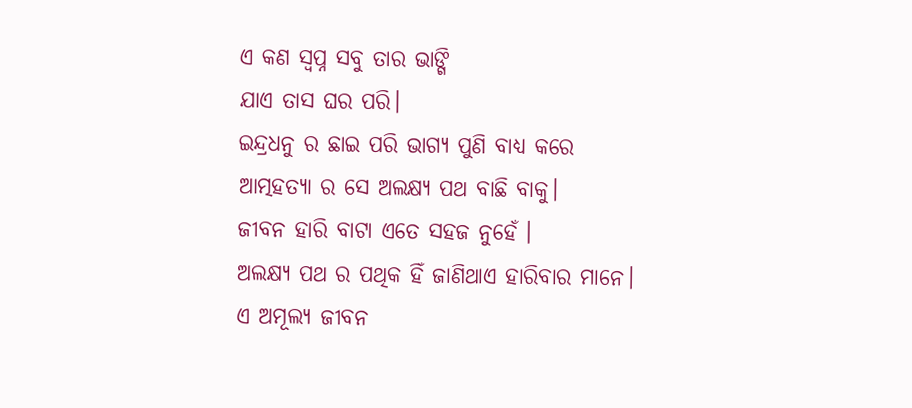ଏ କଣ ସ୍ୱପ୍ନ ସବୁ ତାର ଭାଙ୍ଗି
ଯାଏ ତାସ ଘର ପରି।
ଇନ୍ଦ୍ରଧନୁ ର ଛାଇ ପରି ଭାଗ୍ୟ ପୁଣି ବାଧ୍ୟ କରେ
ଆତ୍ମହତ୍ୟା ର ସେ ଅଲକ୍ଷ୍ୟ ପଥ ବାଛି ବାକୁ।
ଜୀବନ ହାରି ବାଟା ଏତେ ସହଜ ନୁହେଁ ।
ଅଲକ୍ଷ୍ୟ ପଥ ର ପଥିକ ହିଁ ଜାଣିଥାଏ ହାରିବାର ମାନେ।
ଏ ଅମୂଲ୍ୟ ଜୀବନ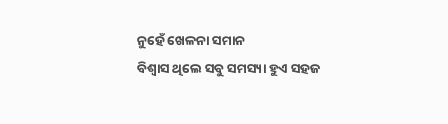ନୁହେଁ ଖେଳନା ସମାନ
ବିଶ୍ୱାସ ଥିଲେ ସବୁ ସମସ୍ୟା ହୁଏ ସହଜ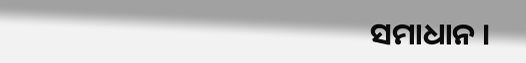ସମାଧାନ ।